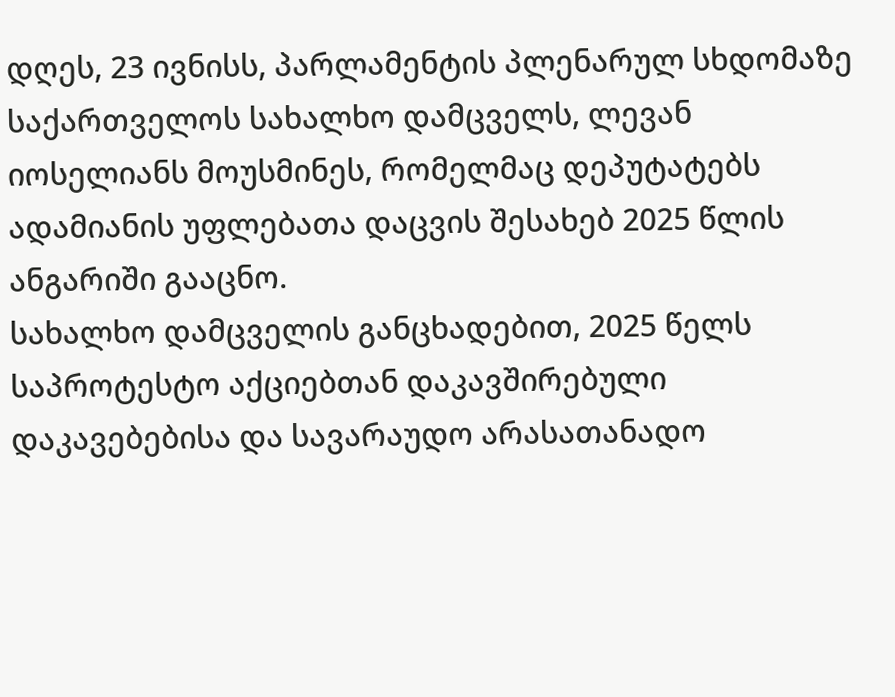დღეს, 23 ივნისს, პარლამენტის პლენარულ სხდომაზე საქართველოს სახალხო დამცველს, ლევან იოსელიანს მოუსმინეს, რომელმაც დეპუტატებს ადამიანის უფლებათა დაცვის შესახებ 2025 წლის ანგარიში გააცნო.
სახალხო დამცველის განცხადებით, 2025 წელს საპროტესტო აქციებთან დაკავშირებული დაკავებებისა და სავარაუდო არასათანადო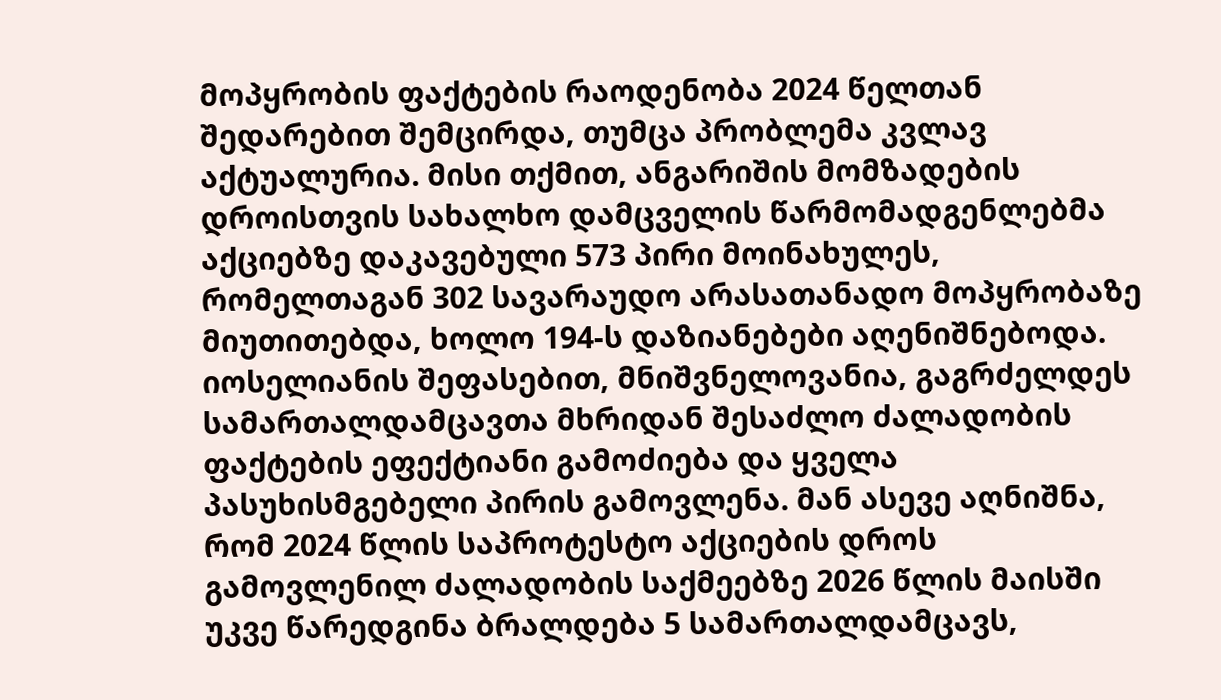მოპყრობის ფაქტების რაოდენობა 2024 წელთან შედარებით შემცირდა, თუმცა პრობლემა კვლავ აქტუალურია. მისი თქმით, ანგარიშის მომზადების დროისთვის სახალხო დამცველის წარმომადგენლებმა აქციებზე დაკავებული 573 პირი მოინახულეს, რომელთაგან 302 სავარაუდო არასათანადო მოპყრობაზე მიუთითებდა, ხოლო 194-ს დაზიანებები აღენიშნებოდა. იოსელიანის შეფასებით, მნიშვნელოვანია, გაგრძელდეს სამართალდამცავთა მხრიდან შესაძლო ძალადობის ფაქტების ეფექტიანი გამოძიება და ყველა პასუხისმგებელი პირის გამოვლენა. მან ასევე აღნიშნა, რომ 2024 წლის საპროტესტო აქციების დროს გამოვლენილ ძალადობის საქმეებზე 2026 წლის მაისში უკვე წარედგინა ბრალდება 5 სამართალდამცავს,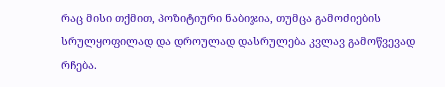რაც მისი თქმით, პოზიტიური ნაბიჯია, თუმცა გამოძიების სრულყოფილად და დროულად დასრულება კვლავ გამოწვევად რჩება.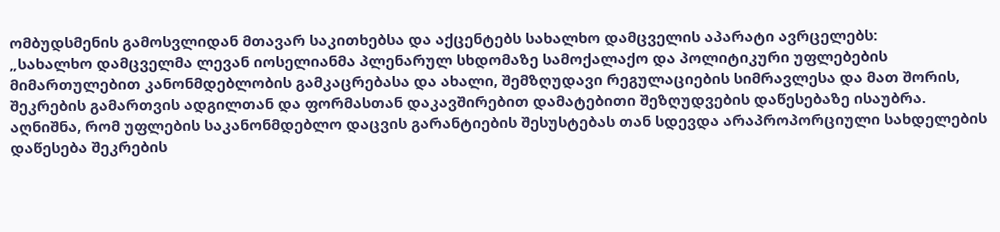ომბუდსმენის გამოსვლიდან მთავარ საკითხებსა და აქცენტებს სახალხო დამცველის აპარატი ავრცელებს:
„სახალხო დამცველმა ლევან იოსელიანმა პლენარულ სხდომაზე სამოქალაქო და პოლიტიკური უფლებების მიმართულებით კანონმდებლობის გამკაცრებასა და ახალი, შემზღუდავი რეგულაციების სიმრავლესა და მათ შორის, შეკრების გამართვის ადგილთან და ფორმასთან დაკავშირებით დამატებითი შეზღუდვების დაწესებაზე ისაუბრა. აღნიშნა, რომ უფლების საკანონმდებლო დაცვის გარანტიების შესუსტებას თან სდევდა არაპროპორციული სახდელების დაწესება შეკრების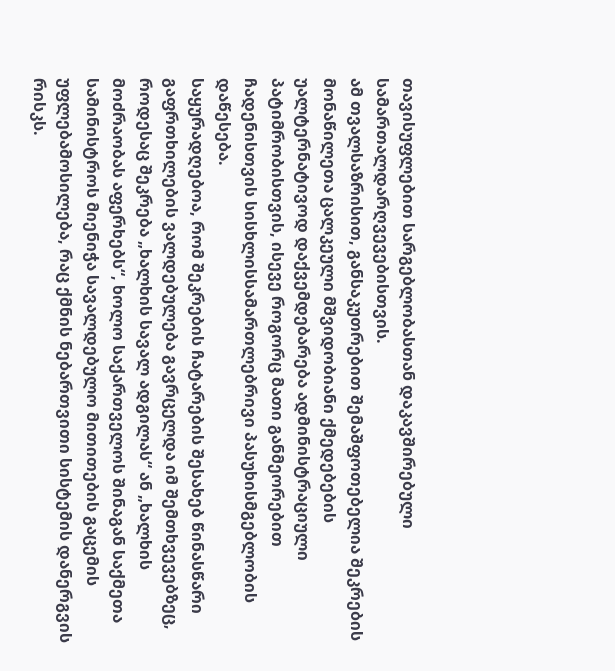თავისუფლებით სარგებლობასთან დაკავშირებული სამართალდარღვევებისთვის.
ამ თვალსაზრისით, განსაკუთრებით შემაშფოთებელია შეკრების მონაწილეთა ცალკეული მშვიდობიანი ქმედებების უალტერნატივოდ დაქვემდებარება ადმინისტრაციული პატიმრობისთვის, ისევე როგორც მათი განმეორებით ჩადენისთვის სისხლისსამართლებრივი პასუხისმგებლობის დაწესება.
საყურადღებოა, რომ შეკრების ჩატარების შესახებ წინასწარი გაფრთხილების ვალდებულება გავრცელდა იმ შემთხვევებზეც, როდესაც შეკრება „ხალხის სავალ ადგილას“ ან „ხალხის მოძრაობას აფერხებს“, ხოლო საქართველოს შინაგან საქმეთა სამინისტროს მიენიჭა სავალდებულო მითითების გაცემის უფლებამოსილება, რაც ქმნის ნებართვითი სისტემის დანერგვის რისკს.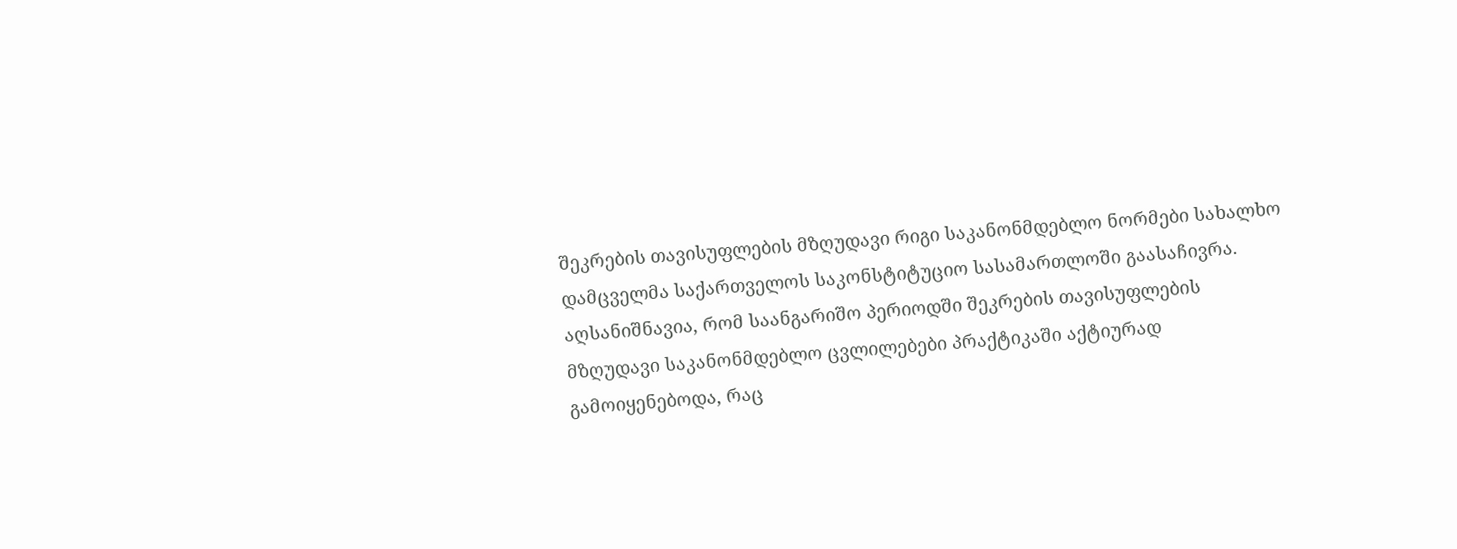შეკრების თავისუფლების მზღუდავი რიგი საკანონმდებლო ნორმები სახალხო დამცველმა საქართველოს საკონსტიტუციო სასამართლოში გაასაჩივრა.
აღსანიშნავია, რომ საანგარიშო პერიოდში შეკრების თავისუფლების მზღუდავი საკანონმდებლო ცვლილებები პრაქტიკაში აქტიურად გამოიყენებოდა, რაც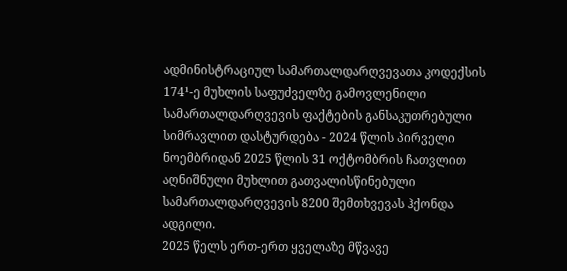ადმინისტრაციულ სამართალდარღვევათა კოდექსის 174¹-ე მუხლის საფუძველზე გამოვლენილი სამართალდარღვევის ფაქტების განსაკუთრებული სიმრავლით დასტურდება - 2024 წლის პირველი ნოემბრიდან 2025 წლის 31 ოქტომბრის ჩათვლით აღნიშნული მუხლით გათვალისწინებული სამართალდარღვევის 8200 შემთხვევას ჰქონდა ადგილი.
2025 წელს ერთ-ერთ ყველაზე მწვავე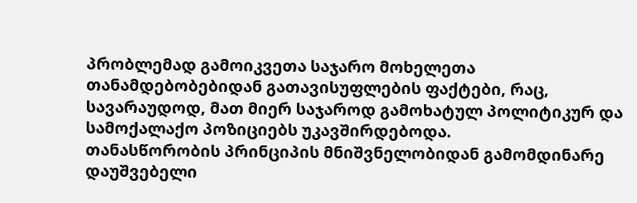პრობლემად გამოიკვეთა საჯარო მოხელეთა თანამდებობებიდან გათავისუფლების ფაქტები, რაც, სავარაუდოდ, მათ მიერ საჯაროდ გამოხატულ პოლიტიკურ და სამოქალაქო პოზიციებს უკავშირდებოდა.
თანასწორობის პრინციპის მნიშვნელობიდან გამომდინარე დაუშვებელი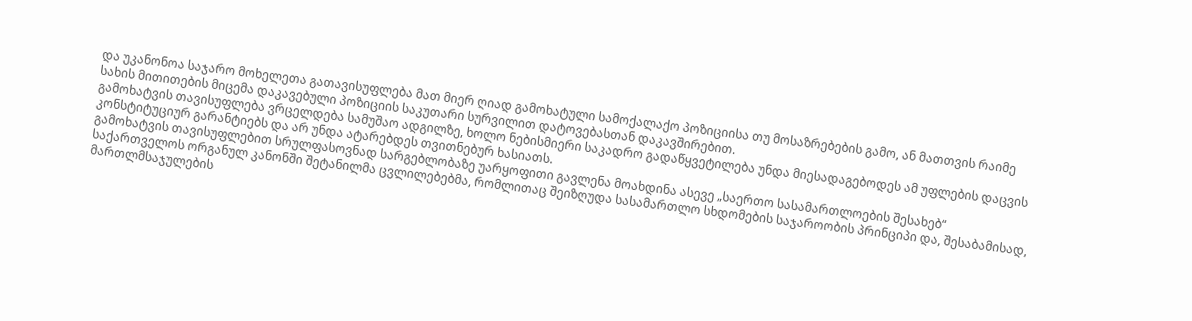და უკანონოა საჯარო მოხელეთა გათავისუფლება მათ მიერ ღიად გამოხატული სამოქალაქო პოზიციისა თუ მოსაზრებების გამო, ან მათთვის რაიმე სახის მითითების მიცემა დაკავებული პოზიციის საკუთარი სურვილით დატოვებასთან დაკავშირებით.
გამოხატვის თავისუფლება ვრცელდება სამუშაო ადგილზე, ხოლო ნებისმიერი საკადრო გადაწყვეტილება უნდა მიესადაგებოდეს ამ უფლების დაცვის კონსტიტუციურ გარანტიებს და არ უნდა ატარებდეს თვითნებურ ხასიათს.
გამოხატვის თავისუფლებით სრულფასოვნად სარგებლობაზე უარყოფითი გავლენა მოახდინა ასევე „საერთო სასამართლოების შესახებ“ საქართველოს ორგანულ კანონში შეტანილმა ცვლილებებმა, რომლითაც შეიზღუდა სასამართლო სხდომების საჯაროობის პრინციპი და, შესაბამისად, მართლმსაჯულების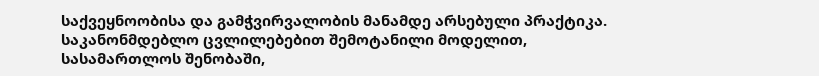საქვეყნოობისა და გამჭვირვალობის მანამდე არსებული პრაქტიკა.
საკანონმდებლო ცვლილებებით შემოტანილი მოდელით, სასამართლოს შენობაში,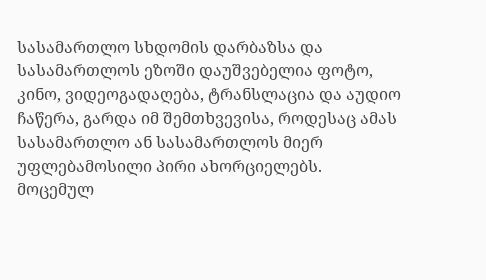სასამართლო სხდომის დარბაზსა და სასამართლოს ეზოში დაუშვებელია ფოტო, კინო, ვიდეოგადაღება, ტრანსლაცია და აუდიო ჩაწერა, გარდა იმ შემთხვევისა, როდესაც ამას სასამართლო ან სასამართლოს მიერ უფლებამოსილი პირი ახორციელებს.
მოცემულ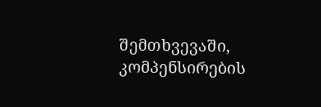შემთხვევაში, კომპენსირების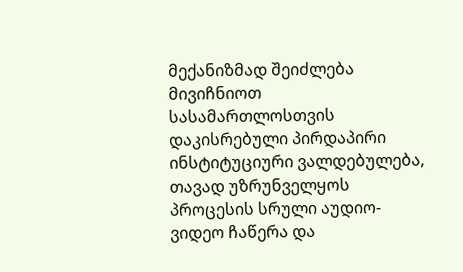მექანიზმად შეიძლება მივიჩნიოთ სასამართლოსთვის დაკისრებული პირდაპირი ინსტიტუციური ვალდებულება, თავად უზრუნველყოს პროცესის სრული აუდიო-ვიდეო ჩაწერა და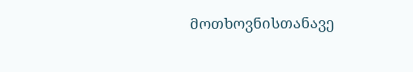მოთხოვნისთანავე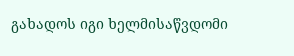გახადოს იგი ხელმისაწვდომი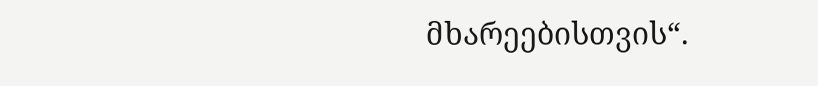მხარეებისთვის“.